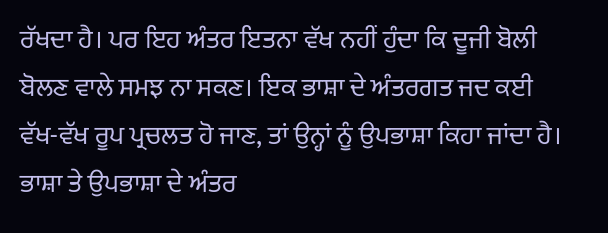ਰੱਖਦਾ ਹੈ। ਪਰ ਇਹ ਅੰਤਰ ਇਤਨਾ ਵੱਖ ਨਹੀਂ ਹੁੰਦਾ ਕਿ ਦੂਜੀ ਬੋਲੀ ਬੋਲਣ ਵਾਲੇ ਸਮਝ ਨਾ ਸਕਣ। ਇਕ ਭਾਸ਼ਾ ਦੇ ਅੰਤਰਗਤ ਜਦ ਕਈ ਵੱਖ-ਵੱਖ ਰੂਪ ਪ੍ਰਚਲਤ ਹੋ ਜਾਣ, ਤਾਂ ਉਨ੍ਹਾਂ ਨੂੰ ਉਪਭਾਸ਼ਾ ਕਿਹਾ ਜਾਂਦਾ ਹੈ।
ਭਾਸ਼ਾ ਤੇ ਉਪਭਾਸ਼ਾ ਦੇ ਅੰਤਰ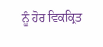ਨੂੰ ਹੋਰ ਵਿਕਕ੍ਰਿਤ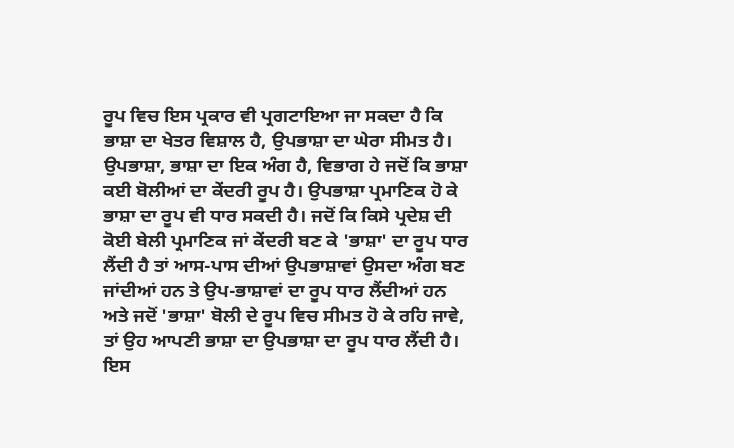ਰੂਪ ਵਿਚ ਇਸ ਪ੍ਰਕਾਰ ਵੀ ਪ੍ਰਗਟਾਇਆ ਜਾ ਸਕਦਾ ਹੈ ਕਿ ਭਾਸ਼ਾ ਦਾ ਖੇਤਰ ਵਿਸ਼ਾਲ ਹੈ, ਉਪਭਾਸ਼ਾ ਦਾ ਘੇਰਾ ਸੀਮਤ ਹੈ। ਉਪਭਾਸ਼ਾ, ਭਾਸ਼ਾ ਦਾ ਇਕ ਅੰਗ ਹੈ, ਵਿਭਾਗ ਹੇ ਜਦੋਂ ਕਿ ਭਾਸ਼ਾ ਕਈ ਬੋਲੀਆਂ ਦਾ ਕੇਂਦਰੀ ਰੂਪ ਹੈ। ਉਪਭਾਸ਼ਾ ਪ੍ਰਮਾਣਿਕ ਹੋ ਕੇ ਭਾਸ਼ਾ ਦਾ ਰੂਪ ਵੀ ਧਾਰ ਸਕਦੀ ਹੈ। ਜਦੋਂ ਕਿ ਕਿਸੇ ਪ੍ਰਦੇਸ਼ ਦੀ ਕੋਈ ਬੇਲੀ ਪ੍ਰਮਾਣਿਕ ਜਾਂ ਕੇਂਦਰੀ ਬਣ ਕੇ 'ਭਾਸ਼ਾ' ਦਾ ਰੂਪ ਧਾਰ ਲੈਂਦੀ ਹੈ ਤਾਂ ਆਸ-ਪਾਸ ਦੀਆਂ ਉਪਭਾਸ਼ਾਵਾਂ ਉਸਦਾ ਅੰਗ ਬਣ ਜਾਂਦੀਆਂ ਹਨ ਤੇ ਉਪ-ਭਾਸ਼ਾਵਾਂ ਦਾ ਰੂਪ ਧਾਰ ਲੈਂਦੀਆਂ ਹਨ ਅਤੇ ਜਦੋਂ 'ਭਾਸ਼ਾ' ਬੋਲੀ ਦੇ ਰੂਪ ਵਿਚ ਸੀਮਤ ਹੋ ਕੇ ਰਹਿ ਜਾਵੇ, ਤਾਂ ਉਹ ਆਪਣੀ ਭਾਸ਼ਾ ਦਾ ਉਪਭਾਸ਼ਾ ਦਾ ਰੂਪ ਧਾਰ ਲੈਂਦੀ ਹੈ।
ਇਸ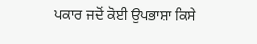ਪਕਾਰ ਜਦੋਂ ਕੋਈ ਉਪਭਾਸ਼ਾ ਕਿਸੇ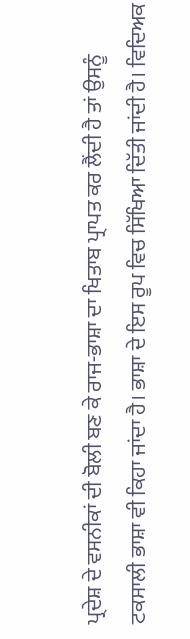ਪ੍ਰਦੇਸ਼ ਦੇ ਵਸਨੀਕਾਂ ਦੀ ਬੋਲੀ ਬਣ ਕੇ ਰਾਜ-ਭਾਸ਼ਾ ਦਾ ਖਿਤਾਬ ਪ੍ਰਾਪਤ ਕਰ ਲੈਂਦੀ ਹੈ ਤਾਂ ਉਸਨੂੰ ਟਕਸਾਲੀ ਭਾਸ਼ਾ ਵੀ ਕਿਹਾ ਜਾਂਦਾ ਹੈ। ਭਾਸ਼ਾ ਦੇ ਇਸ ਰੂਪ ਵਿਚ ਸਿੱਖਿਆ ਦਿੱਤੀ ਜਾਂਦੀ ਹੈ। ਵਿਦਿਅਕ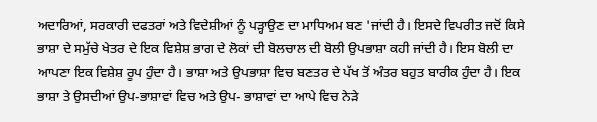ਅਦਾਰਿਆਂ, ਸਰਕਾਰੀ ਦਫਤਰਾਂ ਅਤੇ ਵਿਦੇਸ਼ੀਆਂ ਨੂੰ ਪੜ੍ਹਾਉਣ ਦਾ ਮਾਧਿਅਮ ਬਣ 'ਜਾਂਦੀ ਹੈ। ਇਸਦੇ ਵਿਪਰੀਤ ਜਦੋਂ ਕਿਸੇ ਭਾਸ਼ਾ ਦੇ ਸਮੁੱਚੇ ਖੇਤਰ ਦੇ ਇਕ ਵਿਸ਼ੇਸ਼ ਭਾਗ ਦੇ ਲੋਕਾਂ ਦੀ ਬੋਲਚਾਲ ਦੀ ਬੋਲੀ ਉਪਭਾਸ਼ਾ ਕਹੀ ਜਾਂਦੀ ਹੈ। ਇਸ ਬੋਲੀ ਦਾ ਆਪਣਾ ਇਕ ਵਿਸ਼ੇਸ਼ ਰੂਪ ਹੁੰਦਾ ਹੈ। ਭਾਸ਼ਾ ਅਤੇ ਉਪਭਾਸ਼ਾ ਵਿਚ ਬਣਤਰ ਦੇ ਪੱਖ ਤੋਂ ਅੰਤਰ ਬਹੁਤ ਬਾਰੀਕ ਹੁੰਦਾ ਹੈ। ਇਕ ਭਾਸ਼ਾ ਤੇ ਉਸਦੀਆਂ ਉਪ-ਭਾਸ਼ਾਵਾਂ ਵਿਚ ਅਤੇ ਉਪ- ਭਾਸ਼ਾਵਾਂ ਦਾ ਆਪੇ ਵਿਚ ਨੇੜੇ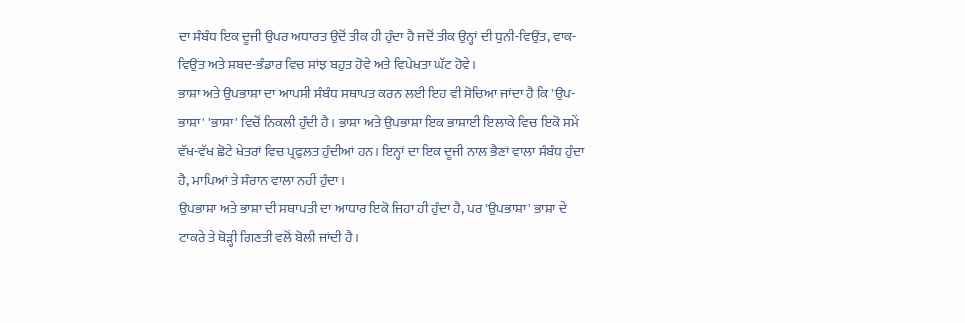ਦਾ ਸੰਬੰਧ ਇਕ ਦੂਜੀ ਉਪਰ ਅਧਾਰਤ ਉਦੋਂ ਤੀਕ ਹੀ ਹੁੰਦਾ ਹੈ ਜਦੋਂ ਤੀਕ ਉਨ੍ਹਾਂ ਦੀ ਧੁਨੀ-ਵਿਉਂਤ, ਵਾਕ-ਵਿਉਂਤ ਅਤੇ ਸ਼ਬਦ-ਭੰਡਾਰ ਵਿਚ ਸਾਂਝ ਬਹੁਤ ਹੋਵੇ ਅਤੇ ਵਿਪੇਖਤਾ ਘੱਟ ਹੋਵੇ।
ਭਾਸ਼ਾ ਅਤੇ ਉਪਭਾਸ਼ਾ ਦਾ ਆਪਸੀ ਸੰਬੰਧ ਸਥਾਪਤ ਕਰਨ ਲਈ ਇਹ ਵੀ ਸੋਚਿਆ ਜਾਂਦਾ ਹੈ ਕਿ 'ਉਪ-ਭਾਸ਼ਾ' 'ਭਾਸ਼ਾ' ਵਿਚੋਂ ਨਿਕਲੀ ਹੁੰਦੀ ਹੈ। ਭਾਸ਼ਾ ਅਤੇ ਉਪਭਾਸ਼ਾ ਇਕ ਭਾਸ਼ਾਈ ਇਲਾਕੇ ਵਿਚ ਇਕੋ ਸਮੇਂ ਵੱਖ-ਵੱਖ ਛੋਟੇ ਖੇਤਰਾਂ ਵਿਚ ਪ੍ਰਫੁਲਤ ਹੁੰਦੀਆਂ ਹਨ। ਇਨ੍ਹਾਂ ਦਾ ਇਕ ਦੂਜੀ ਨਾਲ ਭੈਣਾਂ ਵਾਲਾ ਸੰਬੰਧ ਹੁੰਦਾ ਹੈ, ਮਾਪਿਆਂ ਤੇ ਸੰਰਾਨ ਵਾਲਾ ਨਹੀਂ ਹੁੰਦਾ।
ਉਪਭਾਸ਼ਾ ਅਤੇ ਭਾਸ਼ਾ ਦੀ ਸਥਾਪਤੀ ਦਾ ਆਧਾਰ ਇਕੋ ਜਿਹਾ ਹੀ ਹੁੰਦਾ ਹੈ, ਪਰ 'ਉਪਭਾਸ਼ਾ' ਭਾਸ਼ਾ ਦੇ ਟਾਕਰੇ ਤੇ ਥੋੜ੍ਹੀ ਗਿਣਤੀ ਵਲੋਂ ਬੋਲੀ ਜਾਂਦੀ ਹੈ।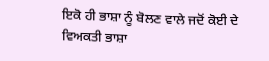ਇਕੋ ਹੀ ਭਾਸ਼ਾ ਨੂੰ ਬੋਲਣ ਵਾਲੇ ਜਦੋਂ ਕੋਈ ਦੇ ਵਿਅਕਤੀ ਭਾਸ਼ਾ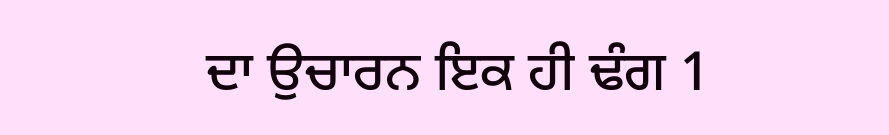ਦਾ ਉਚਾਰਨ ਇਕ ਹੀ ਢੰਗ 1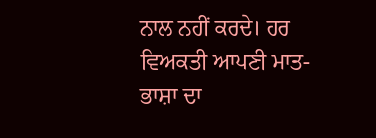ਨਾਲ ਨਹੀਂ ਕਰਦੇ। ਹਰ ਵਿਅਕਤੀ ਆਪਣੀ ਮਾਤ-ਭਾਸ਼ਾ ਦਾ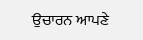ਉਚਾਰਨ ਆਪਣੇ